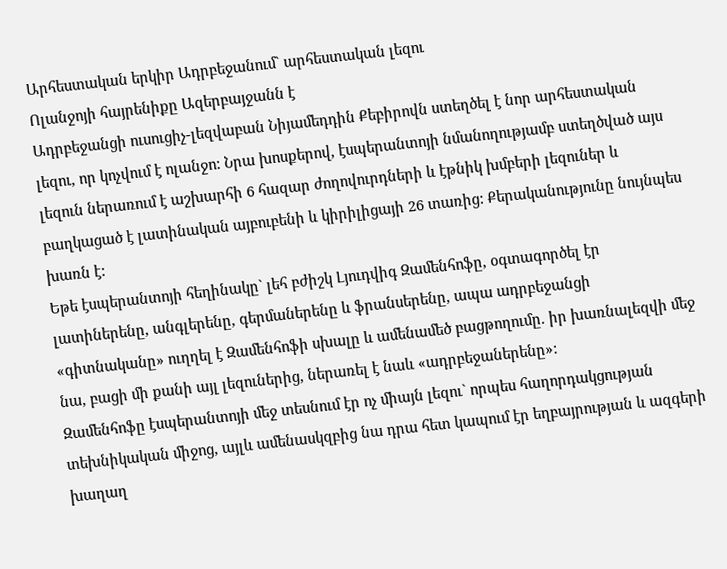Արհեստական երկիր Ադրբեջանում` արհեստական լեզու
Ոլանջոյի հայրենիքը Ազերբայջանն է
Ադրբեջանցի ուսուցիչ-լեզվաբան Նիյամեդդին Քեբիրովն ստեղծել է նոր արհեստական լեզու, որ կոչվում է ոլանջո: Նրա խոսքերով, էսպերանտոյի նմանողությամբ ստեղծված այս լեզուն ներառում է աշխարհի 6 հազար ժողովուրդների և էթնիկ խմբերի լեզուներ և բաղկացած է լատինական այբուբենի և կիրիլիցայի 26 տառից: Քերականությունը նույնպես խառն է:
Եթե էսպերանտոյի հեղինակը` լեհ բժիշկ Լյուդվիգ Զամենհոֆը, օգտագործել էր լատիներենը, անգլերենը, գերմաներենը և ֆրանսերենը, ապա ադրբեջանցի «գիտնականը» ուղղել է Զամենհոֆի սխալը և ամենամեծ բացթողումը. իր խառնալեզվի մեջ նա, բացի մի քանի այլ լեզուներից, ներառել է նաև «ադրբեջաներենը»:
Զամենհոֆը էսպերանտոյի մեջ տեսնում էր ոչ միայն լեզու` որպես հաղորդակցության տեխնիկական միջոց, այլև ամենասկզբից նա դրա հետ կապում էր եղբայրության և ազգերի խաղաղ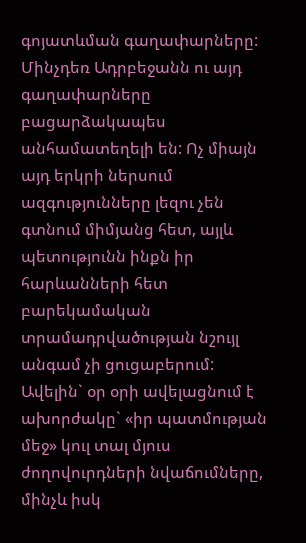գոյատևման գաղափարները:
Մինչդեռ Ադրբեջանն ու այդ գաղափարները բացարձակապես անհամատեղելի են: Ոչ միայն այդ երկրի ներսում ազգությունները լեզու չեն գտնում միմյանց հետ, այլև պետությունն ինքն իր հարևանների հետ բարեկամական տրամադրվածության նշույլ անգամ չի ցուցաբերում: Ավելին` օր օրի ավելացնում է ախորժակը` «իր պատմության մեջ» կուլ տալ մյուս ժողովուրդների նվաճումները, մինչև իսկ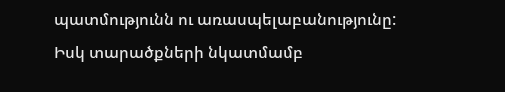պատմությունն ու առասպելաբանությունը: Իսկ տարածքների նկատմամբ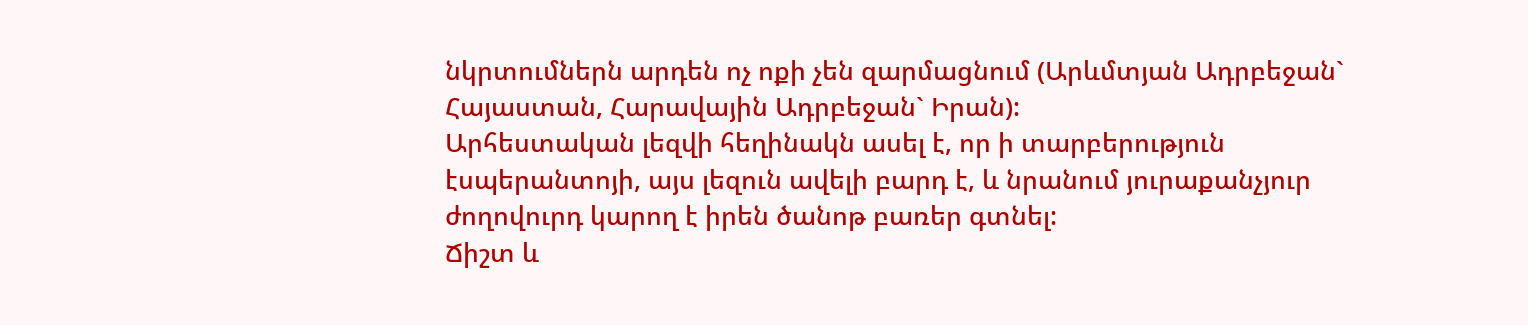նկրտումներն արդեն ոչ ոքի չեն զարմացնում (Արևմտյան Ադրբեջան` Հայաստան, Հարավային Ադրբեջան` Իրան):
Արհեստական լեզվի հեղինակն ասել է, որ ի տարբերություն էսպերանտոյի, այս լեզուն ավելի բարդ է, և նրանում յուրաքանչյուր ժողովուրդ կարող է իրեն ծանոթ բառեր գտնել:
Ճիշտ և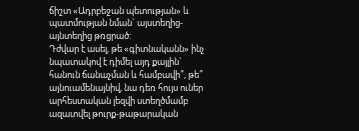ճիշտ «Ադրբեջան պետության» և պատմության նման` այստեղից-այնտեղից թռցրած:
Դժվար է ասել, թե «գիտնականն» ինչ նպատակով է դիմել այդ քայլին` հանուն ճանաչման և համբավի՞, թե՞ այնուամենայնիվ, նա դեռ հույս ուներ արհեստական լեզվի ստեղծմամբ ազատվել թուրք-թաթարական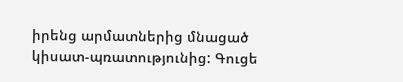իրենց արմատներից մնացած կիսատ-պռատությունից: Գուցե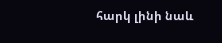հարկ լինի նաև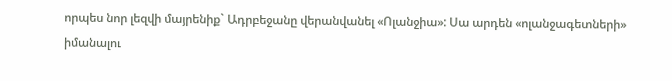որպես նոր լեզվի մայրենիք` Ադրբեջանը վերանվանել «Ոլանջիա»: Սա արդեն «ոլանջագետների» իմանալու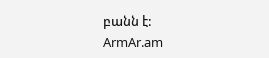բանն է:
ArmAr.am